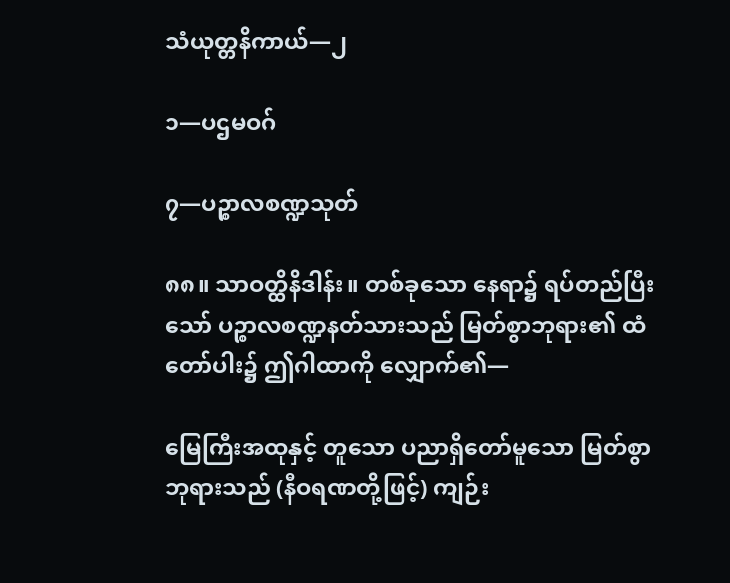သံယုတ္တနိကာယ်—၂

၁—ပဌမဝဂ်

၇—ပဉ္စာလစဏ္ဍသုတ်

၈၈။ သာဝတ္ထိနိဒါန်း။ တစ်ခုသော နေရာ၌ ရပ်တည်ပြီးသော် ပဉ္စာလစဏ္ဍနတ်သားသည် မြတ်စွာဘုရား၏ ထံတော်ပါး၌ ဤဂါထာကို လျှောက်၏—

မြေကြီးအထုနှင့် တူသော ပညာရှိတော်မူသော မြတ်စွာဘုရားသည် (နီဝရဏတို့ဖြင့်) ကျဉ်း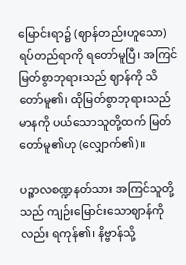မြောင်းရာ၌ (ဈာန်တည်းဟူသော) ရပ်တည်ရာကို ရတော်မူပြီ၊ အကြင် မြတ်စွာဘုရားသည် ဈာန်ကို သိတော်မူ၏၊ ထိုမြတ်စွာဘုရားသည် မာနကို ပယ်သောသူတို့ထက် မြတ်တော်မူ၏ဟု (လျှောက်၏)။

ပဉ္စာလစဏ္ဍနတ်သား အကြင်သူတို့သည် ကျဉ်းမြောင်းသောဈာန်ကိုလည်း ရကုန်၏၊ နိဗ္ဗာန်သို့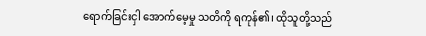ရောက်ခြင်းငှါ အောက်မေ့မှု သတိကို ရကုန်၏၊ ထိုသူတို့သည်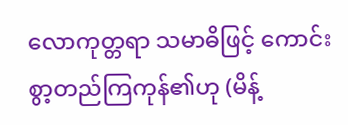လောကုတ္တရာ သမာဓိဖြင့် ကောင်းစွာ့တည်ကြကုန်၏ဟု (မိန့်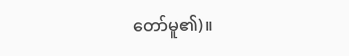တော်မူ၏)။